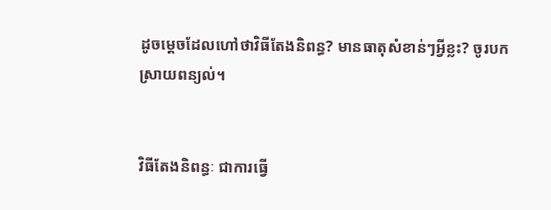ដូចម្ដេចដែលហៅថាវិធីតែងនិពន្ធ? មានធាតុសំខាន់ៗអ្វីខ្លះ? ចូរបកស្រាយពន្យល់។


វិធីតែងនិពន្ធៈ ជាការធ្វើ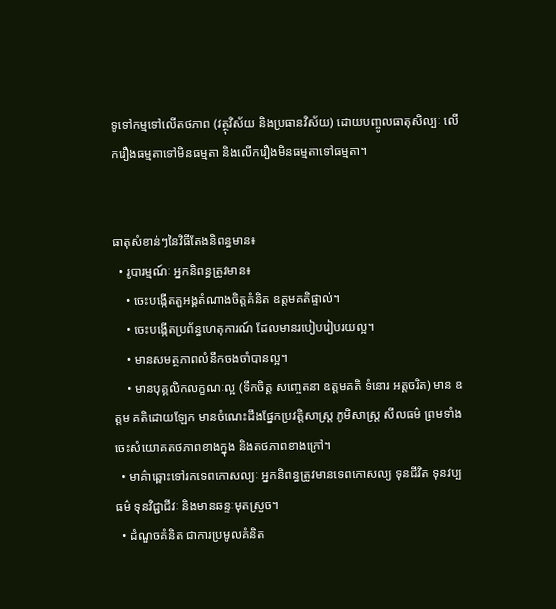ទូទៅកម្មទៅលើតថភាព (វត្ថុវិស័យ និងប្រធានវិស័យ) ដោយបញ្ចូលធាតុសិល្បៈ លើករឿងធម្មតាទៅមិនធម្មតា និងលើករឿងមិនធម្មតាទៅធម្មតា។


ធាតុសំខាន់ៗនៃវិធីតែងនិពន្ធមាន៖
  • រូបារម្មណ៍ៈ អ្នកនិពន្ធត្រូវមាន៖
    • ចេះបង្កើតតួអង្គតំណាងចិត្តគំនិត ឧត្តមគតិផ្ទាល់។
    • ចេះបង្កើតប្រព័ន្ធហេតុការណ៍ ដែលមានរបៀបរៀបរយល្អ។
    • មានសមត្ថភាពលំនឹកចងចាំបានល្អ។
    • មានបុគ្គលិកលក្ខណៈល្អ (ទឹកចិត្ត សញ្ចេតនា ឧត្តមគតិ ទំនោរ អត្តចរិត) មាន ឧត្តម គតិដោយឡែក មានចំណេះដឹងផ្នែកប្រវត្តិសាស្ត្រ ភូមិសាស្ត្រ សីលធម៌ ព្រមទាំងចេះសំយោគតថភាពខាងក្នុង និងតថភាពខាងក្រៅ។
  • មាគ៌ាឆ្ពោះទៅរកទេពកោសល្យៈ អ្នកនិពន្ធត្រូវមានទេពកោសល្យ ទុនជីវិត ទុនវប្បធម៌ ទុនវិជ្ជាជីវៈ និងមានឆន្ទៈមុតស្រួច។
  • ដំណួចគំនិត ជាការប្រមូលគំនិត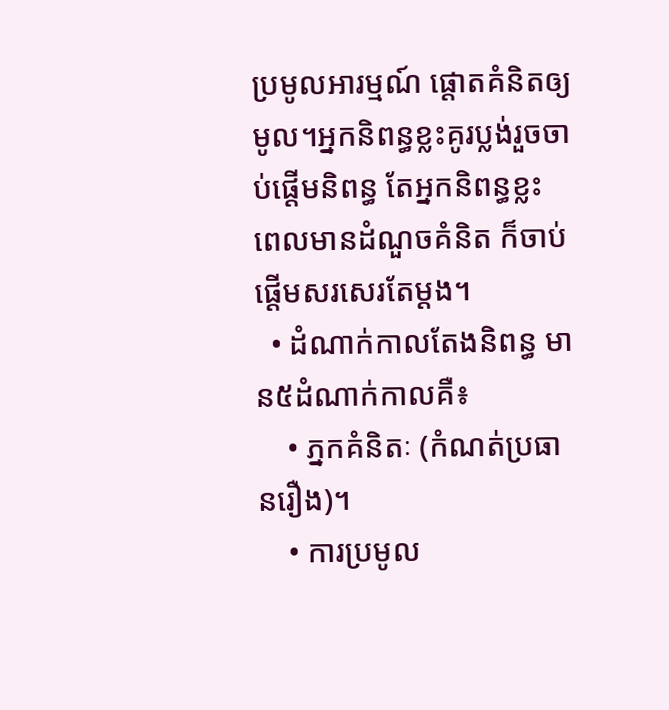ប្រមូលអារម្មណ៍ ផ្ដោតគំនិតឲ្យមូល។អ្នកនិពន្ធខ្លះគូរប្លង់រួចចាប់ផ្ដើមនិពន្ធ តែអ្នកនិពន្ធខ្លះ ពេលមានដំណួចគំនិត ក៏ចាប់ផ្ដើមសរសេរតែម្ដង។
  • ដំណាក់កាលតែងនិពន្ធ មាន៥ដំណាក់កាលគឺ៖
    • ភ្នកគំនិតៈ (កំណត់ប្រធានរឿង)។
    • ការប្រមូល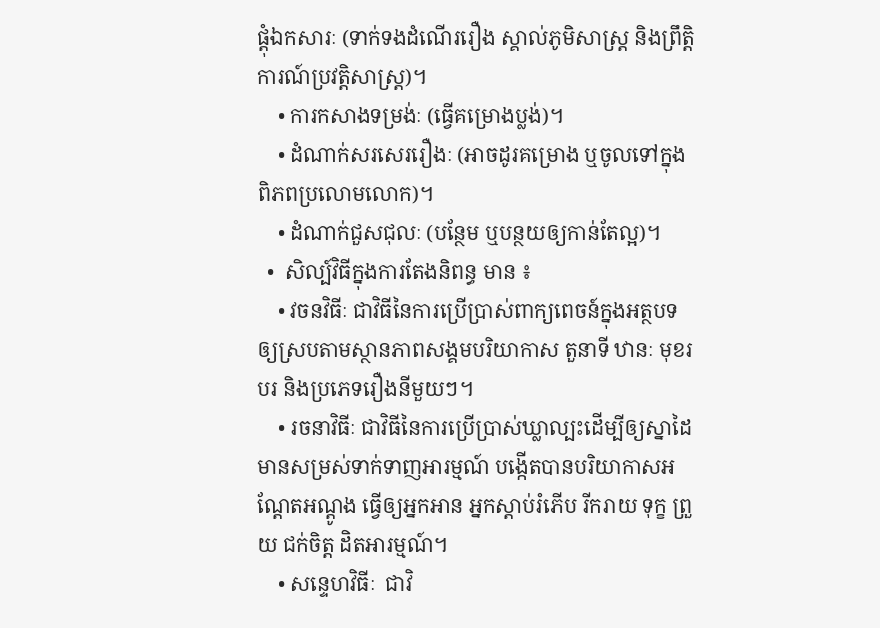ផ្ដុំឯកសារៈ (ទាក់ទងដំណើររឿង ស្គាល់ភូមិសាស្ត្រ និងព្រឹត្តិការណ៍ប្រវត្តិសាស្ត្រ)។
    • ការកសាងទម្រង់ៈ (ធ្វើគម្រោងប្លង់)។
    • ដំណាក់សរសេររឿងៈ (អាចដូរគម្រោង ឬចូលទៅក្នុងពិភពប្រលោមលោក)។
    • ដំណាក់ជួសជុលៈ (បន្ថែម ឬបន្ថយឲ្យកាន់តែល្អ)។
  •  សិល្ប៍វិធីក្នុងការតែងនិពន្ធ មាន ៖
    • វចនវិធីៈ ជាវិធីនៃការប្រើប្រាស់ពាក្យពេចន៍ក្នុងអត្ថបទឲ្យស្របតាមស្ថានភាពសង្គមបរិយាកាស តួនាទី ឋានៈ មុខរបរ និងប្រភេទរឿងនីមួយៗ។
    • រចនាវិធីៈ ជាវិធីនៃការប្រើប្រាស់ឃ្លាល្បះដើម្បីឲ្យស្នាដៃមានសម្រស់ទាក់ទាញអារម្មណ៍ បង្កើតបានបរិយាកាសអណ្ដែតអណ្ដូង ធ្វើឲ្យអ្នកអាន អ្នកស្ដាប់រំភើប រីករាយ ទុក្ខ ព្រួយ ជក់ចិត្ត ដិតអារម្មណ៍។
    • សន្ទេហវិធីៈ  ជាវិ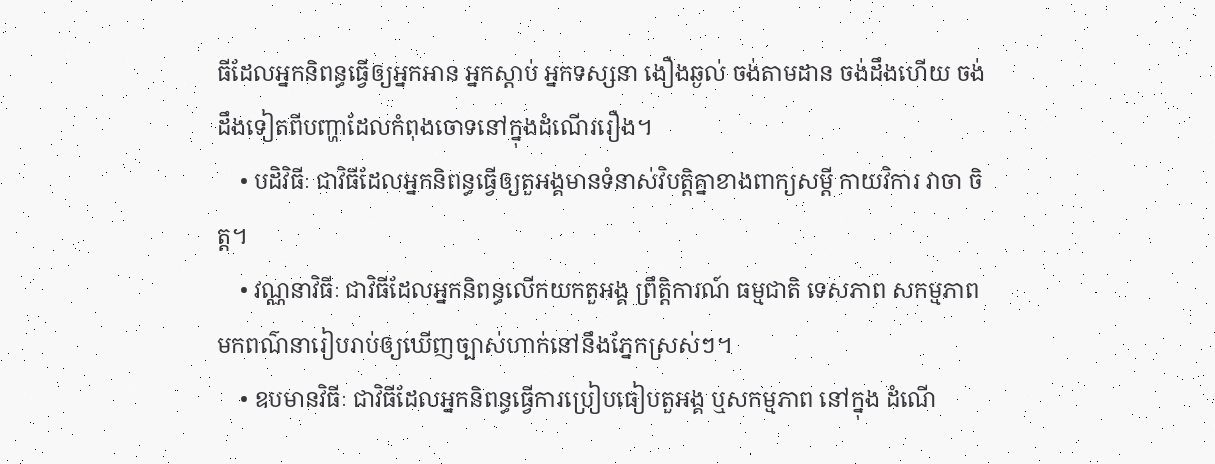ធីដែលអ្នកនិពន្ធធ្វើឲ្យអ្នកអាន អ្នកស្ដាប់ អ្នកទស្សនា ងឿងឆ្ងល់ ចង់តាមដាន ចង់ដឹងហើយ ចង់ដឹងទៀតពីបញ្ហាដែលកំពុងចោទនៅក្នុងដំណើររឿង។
    • បដិវិធីៈ ជាវិធីដែលអ្នកនិពន្ធធ្វើឲ្យតួអង្គមានទំនាស់វិបត្តិគ្នាខាងពាក្យសម្ដី កាយវិការ វាចា ចិត្ត។
    • វណ្ណនាវិធីៈ ជាវិធីដែលអ្នកនិពន្ធលើកយកតួអង្គ ព្រឹត្តិការណ៍ ធម្មជាតិ ទេសភាព សកម្មភាព មកពណ៌នារៀបរាប់ឲ្យឃើញច្បាស់ហាក់នៅនឹងភ្នែកស្រស់ៗ។
    • ឧបមានវិធីៈ ជាវិធីដែលអ្នកនិពន្ធធ្វើការប្រៀបធៀបតួអង្គ ឬសកម្មភាព នៅក្នុង ដំណើ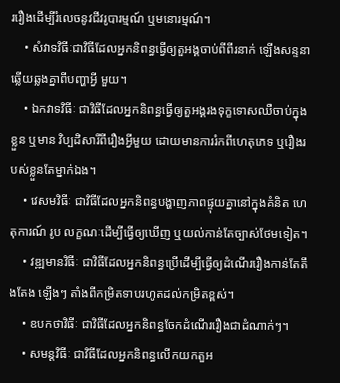ររឿងដើម្បីរំលេចនូវជីវរូបារម្មណ៍ ឬមនោរម្មណ៍។
    • សំវាទវិធីៈជាវិធីដែលអ្នកនិពន្ធធ្វើឲ្យតួអង្គចាប់ពីពីរនាក់ ឡើងសន្ទនាឆ្លើយឆ្លងគ្នាពីបញ្ហាអ្វី មួយ។
    • ឯកវាទវិធីៈ ជាវិធីដែលអ្នកនិពន្ធធ្វើឲ្យតួអង្គរងទុក្ខទោសឈឺចាប់ក្នុងខ្លួន ឬមាន វិប្បដិសារីពីរឿងអ្វីមួយ ដោយមានការរំកពីហេតុភេទ ឬរឿងរបស់ខ្លួនតែម្នាក់ឯង។
    • វេសមវិធីៈ ជាវិធីដែលអ្នកនិពន្ធបង្ហាញភាពផ្ទុយគ្នានៅក្នុងគំនិត ហេតុការណ៍ រូប លក្ខណៈដើម្បីធ្វើឲ្យឃើញ ឬយល់កាន់តែច្បាស់ថែមទៀត។
    • វឌ្ឍមានវិធីៈ ជាវិធីដែលអ្នកនិពន្ធប្រើដើម្បីធ្វើឲ្យដំណើររឿងកាន់តែតឹងតែង ឡើងៗ តាំងពីកម្រិតទាបរហូតដល់កម្រិតខ្ពស់។
    • ឧបកថាវិធីៈ ជាវិធីដែលអ្នកនិពន្ធចែកដំណើររឿងជាដំណាក់ៗ។
    • សមន្តវិធីៈ ជាវិធីដែលអ្នកនិពន្ធលើកយកតួអ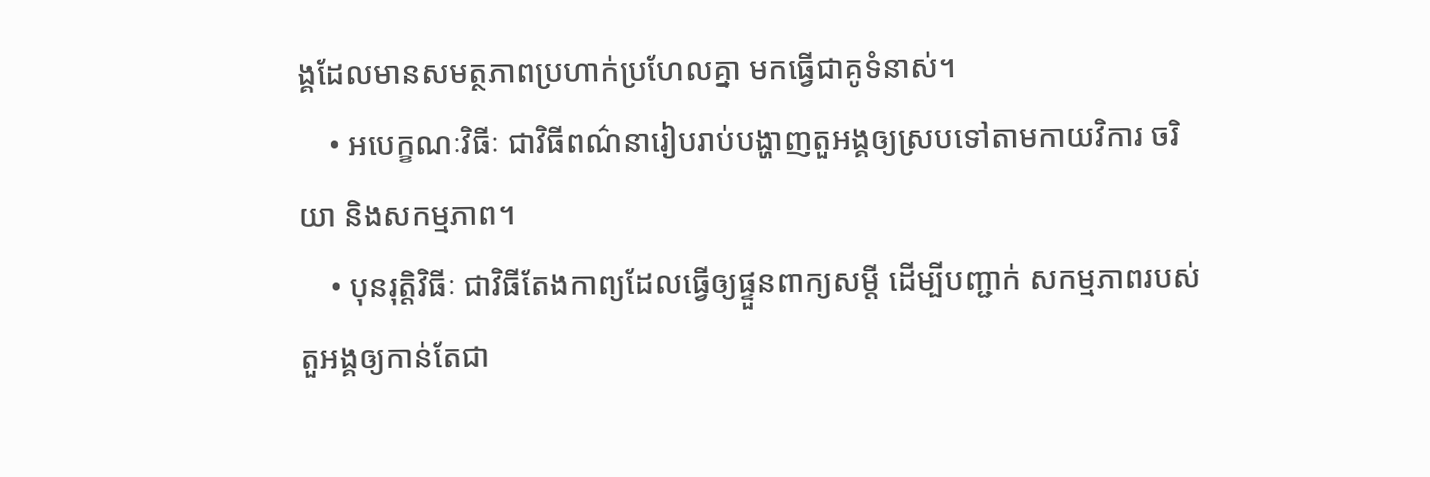ង្គដែលមានសមត្ថភាពប្រហាក់ប្រហែលគ្នា មកធ្វើជាគូទំនាស់។
    • អបេក្ខណៈវិធីៈ ជាវិធីពណ៌នារៀបរាប់បង្ហាញតួអង្គឲ្យស្របទៅតាមកាយវិការ ចរិយា និងសកម្មភាព។
    • បុនរុត្តិវិធីៈ ជាវិធីតែងកាព្យដែលធ្វើឲ្យផ្ទួនពាក្យសម្ដី ដើម្បីបញ្ជាក់ សកម្មភាពរបស់តួអង្គឲ្យកាន់តែជា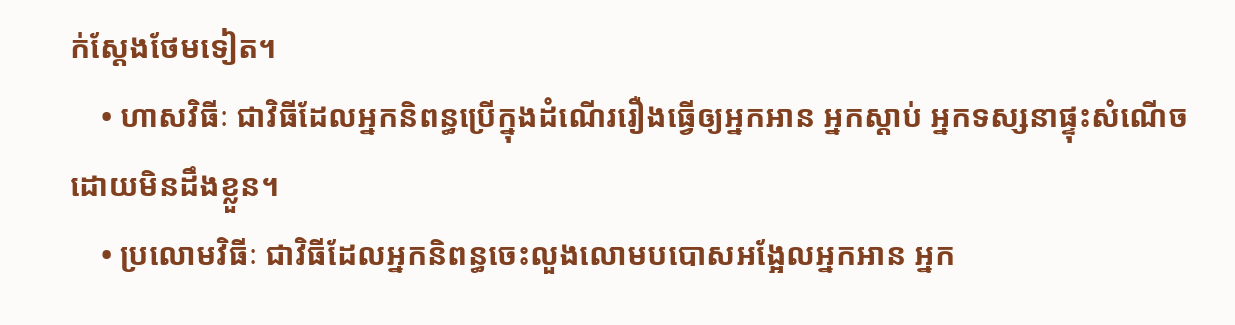ក់ស្ដែងថែមទៀត។
    • ហាសវិធីៈ ជាវិធីដែលអ្នកនិពន្ធប្រើក្នុងដំណើររឿងធ្វើឲ្យអ្នកអាន អ្នកស្ដាប់ អ្នកទស្សនាផ្ទុះសំណើចដោយមិនដឹងខ្លួន។
    • ប្រលោមវិធីៈ ជាវិធីដែលអ្នកនិពន្ធចេះលួងលោមបបោសអង្អែលអ្នកអាន អ្នក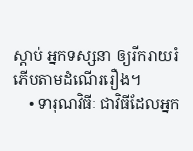ស្ដាប់ អ្នកទស្សនា ឲ្យរីករាយរំភើបតាមដំណើររឿង។
    • ទារុណវិធីៈ ជាវិធីដែលអ្នក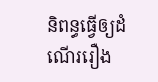និពន្ធធ្វើឲ្យដំណើររឿង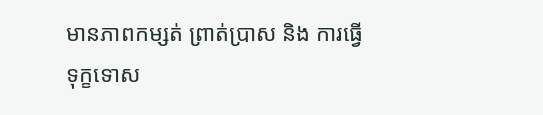មានភាពកម្សត់ ព្រាត់ប្រាស និង ការធ្វើទុក្ខទោស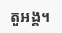តួអង្គ។